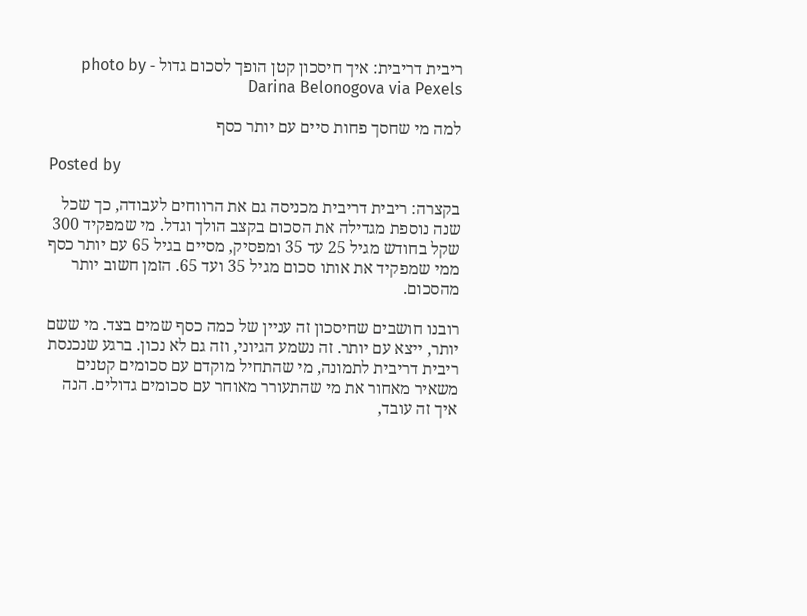ריבית דריבית: איך חיסכון קטן הופך לסכום גדול - photo by Darina Belonogova via Pexels

למה מי שחסך פחות סיים עם יותר כסף

Posted by

בקצרה: ריבית דריבית מכניסה גם את הרווחים לעבודה, כך שכל שנה נוספת מגדילה את הסכום בקצב הולך וגדל. מי שמפקיד 300 שקל בחודש מגיל 25 עד 35 ומפסיק, מסיים בגיל 65 עם יותר כסף ממי שמפקיד את אותו סכום מגיל 35 ועד 65. הזמן חשוב יותר מהסכום.

רובנו חושבים שחיסכון זה עניין של כמה כסף שמים בצד. מי ששם יותר, ייצא עם יותר. זה נשמע הגיוני, וזה גם לא נכון. ברגע שנכנסת ריבית דריבית לתמונה, מי שהתחיל מוקדם עם סכומים קטנים משאיר מאחור את מי שהתעורר מאוחר עם סכומים גדולים. הנה איך זה עובד,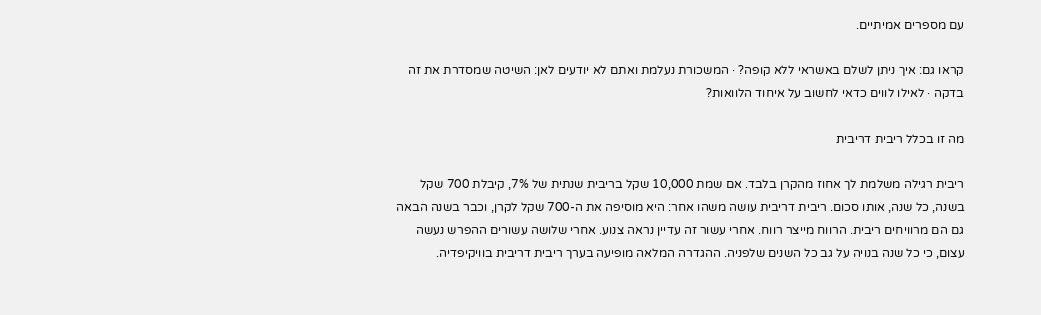עם מספרים אמיתיים.

קראו גם: איך ניתן לשלם באשראי ללא קופה? · המשכורת נעלמת ואתם לא יודעים לאן: השיטה שמסדרת את זה בדקה · לאילו לווים כדאי לחשוב על איחוד הלוואות?

מה זו בכלל ריבית דריבית

ריבית רגילה משלמת לך אחוז מהקרן בלבד. אם שמת 10,000 שקל בריבית שנתית של 7%, קיבלת 700 שקל בשנה, כל שנה, אותו סכום. ריבית דריבית עושה משהו אחר: היא מוסיפה את ה-700 שקל לקרן, וכבר בשנה הבאה גם הם מרוויחים ריבית. הרווח מייצר רווח. אחרי עשור זה עדיין נראה צנוע. אחרי שלושה עשורים ההפרש נעשה עצום, כי כל שנה בנויה על גב כל השנים שלפניה. ההגדרה המלאה מופיעה בערך ריבית דריבית בוויקיפדיה.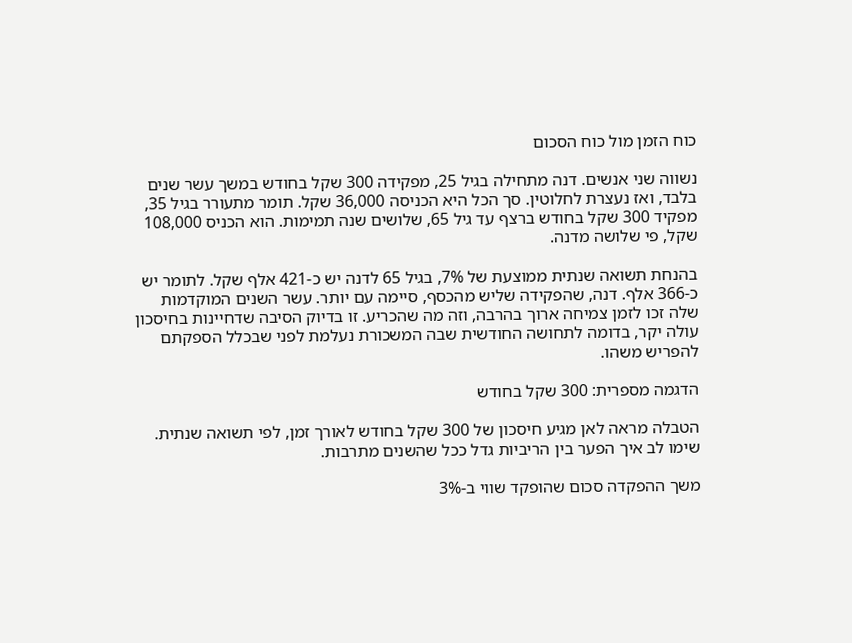כוח הזמן מול כוח הסכום

נשווה שני אנשים. דנה מתחילה בגיל 25, מפקידה 300 שקל בחודש במשך עשר שנים בלבד, ואז נעצרת לחלוטין. סך הכל היא הכניסה 36,000 שקל. תומר מתעורר בגיל 35, מפקיד 300 שקל בחודש ברצף עד גיל 65, שלושים שנה תמימות. הוא הכניס 108,000 שקל, פי שלושה מדנה.

בהנחת תשואה שנתית ממוצעת של 7%, בגיל 65 לדנה יש כ-421 אלף שקל. לתומר יש כ-366 אלף. דנה, שהפקידה שליש מהכסף, סיימה עם יותר. עשר השנים המוקדמות שלה זכו לזמן צמיחה ארוך בהרבה, וזה מה שהכריע. זו בדיוק הסיבה שדחיינות בחיסכון עולה יקר, בדומה לתחושה החודשית שבה המשכורת נעלמת לפני שבכלל הספקתם להפריש משהו.

הדגמה מספרית: 300 שקל בחודש

הטבלה מראה לאן מגיע חיסכון של 300 שקל בחודש לאורך זמן, לפי תשואה שנתית. שימו לב איך הפער בין הריביות גדל ככל שהשנים מתרבות.

משך ההפקדה סכום שהופקד שווי ב-3%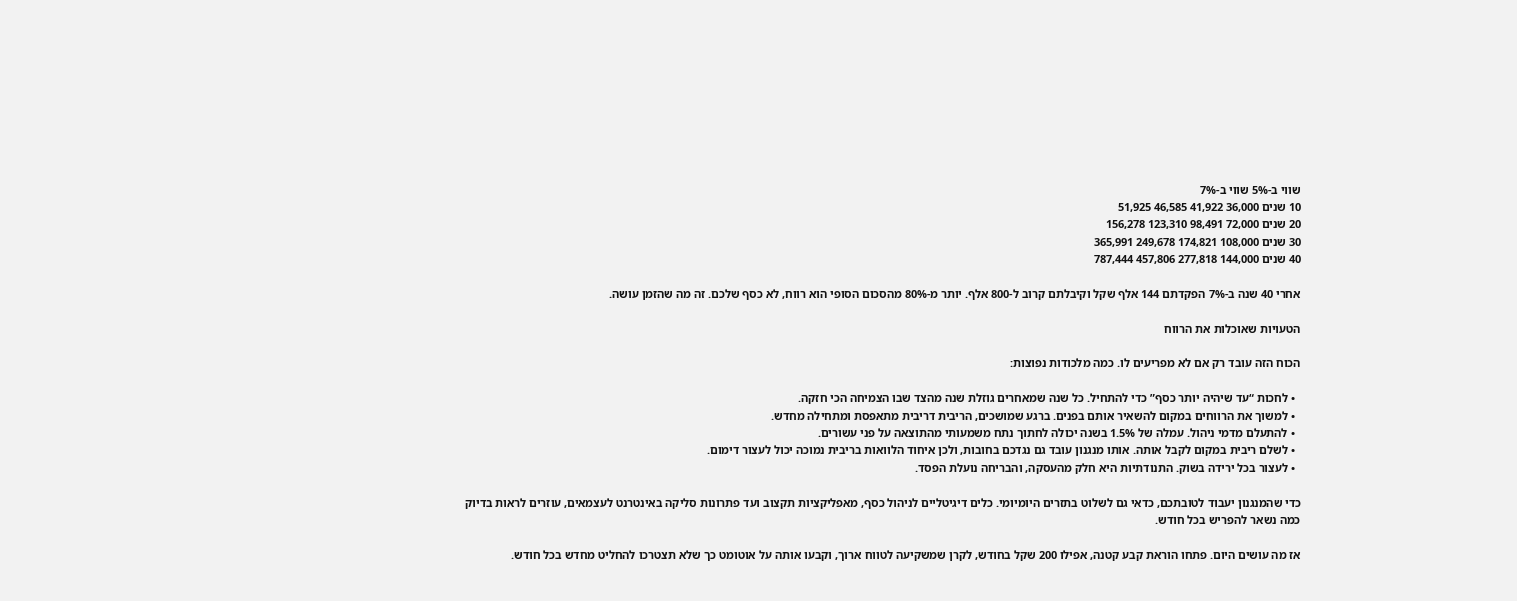שווי ב-5% שווי ב-7%
10 שנים 36,000 41,922 46,585 51,925
20 שנים 72,000 98,491 123,310 156,278
30 שנים 108,000 174,821 249,678 365,991
40 שנים 144,000 277,818 457,806 787,444

אחרי 40 שנה ב-7% הפקדתם 144 אלף שקל וקיבלתם קרוב ל-800 אלף. יותר מ-80% מהסכום הסופי הוא רווח, לא כסף שלכם. זה מה שהזמן עושה.

הטעויות שאוכלות את הרווח

הכוח הזה עובד רק אם לא מפריעים לו. כמה מלכודות נפוצות:

  • לחכות “עד שיהיה יותר כסף” כדי להתחיל. כל שנה שמאחרים גוזלת שנה מהצד שבו הצמיחה הכי חזקה.
  • למשוך את הרווחים במקום להשאיר אותם בפנים. ברגע שמושכים, הריבית דריבית מתאפסת ומתחילה מחדש.
  • להתעלם מדמי ניהול. עמלה של 1.5% בשנה יכולה לחתוך נתח משמעותי מהתוצאה על פני עשורים.
  • לשלם ריבית במקום לקבל אותה. אותו מנגנון עובד גם נגדכם בחובות, ולכן איחוד הלוואות בריבית נמוכה יכול לעצור דימום.
  • לעצור בכל ירידה בשוק. התנודתיות היא חלק מהעסקה, והבריחה נועלת הפסד.

כדי שהמנגנון יעבוד לטובתכם, כדאי גם לשלוט בתזרים היומיומי. כלים דיגיטליים לניהול כסף, מאפליקציות תקצוב ועד פתרונות סליקה באינטרנט לעצמאים, עוזרים לראות בדיוק כמה נשאר להפריש בכל חודש.

אז מה עושים היום. פתחו הוראת קבע קטנה, אפילו 200 שקל בחודש, לקרן שמשקיעה לטווח ארוך, וקבעו אותה על אוטומט כך שלא תצטרכו להחליט מחדש בכל חודש.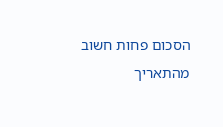הסכום פחות חשוב מהתאריך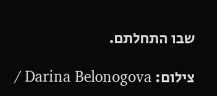שבו התחלתם.

צילום: Darina Belonogova /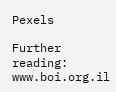Pexels

Further reading: www.boi.org.il